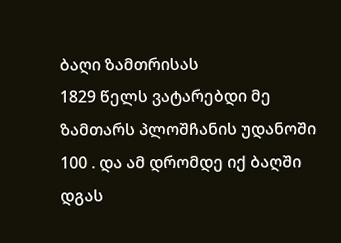ბაღი ზამთრისას
1829 წელს ვატარებდი მე ზამთარს პლოშჩანის უდანოში 100 . და ამ დრომდე იქ ბაღში დგას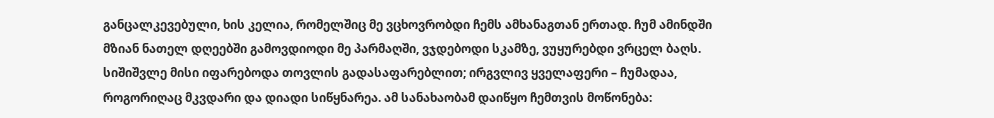განცალკევებული, ხის კელია, რომელშიც მე ვცხოვრობდი ჩემს ამხანაგთან ერთად. ჩუმ ამინდში მზიან ნათელ დღეებში გამოვდიოდი მე პარმაღში, ვჯდებოდი სკამზე, ვუყურებდი ვრცელ ბაღს. სიშიშვლე მისი იფარებოდა თოვლის გადასაფარებლით; ირგვლივ ყველაფერი – ჩუმადაა, როგორიღაც მკვდარი და დიადი სიწყნარეა. ამ სანახაობამ დაიწყო ჩემთვის მოწონება: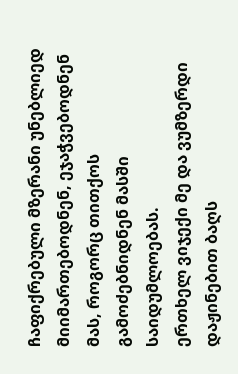ჩაფიქრებული მზერანი უნებლიედ მიიმართებოდნენ, ეჯაჭვებოდნენ მას, როგორც თითქოს გამოძებნიდნენ მასში საიდუმლოებას.
ერთხელ ვიჯექი მე და ვუმზერდი დაჟინებით ბაღს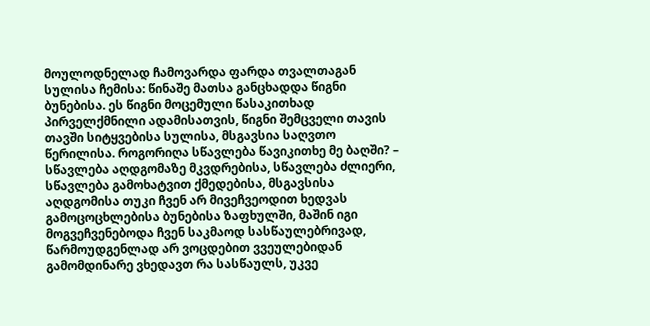მოულოდნელად ჩამოვარდა ფარდა თვალთაგან სულისა ჩემისა: წინაშე მათსა განცხადდა წიგნი ბუნებისა. ეს წიგნი მოცემული წასაკითხად პირველქმნილი ადამისათვის, წიგნი შემცველი თავის თავში სიტყვებისა სულისა, მსგავსია საღვთო წერილისა. როგორიღა სწავლება წავიკითხე მე ბაღში? – სწავლება აღდგომაზე მკვდრებისა, სწავლება ძლიერი, სწავლება გამოხატვით ქმედებისა, მსგავსისა აღდგომისა თუკი ჩვენ არ მივეჩვეოდით ხედვას გამოცოცხლებისა ბუნებისა ზაფხულში, მაშინ იგი მოგვეჩვენებოდა ჩვენ საკმაოდ სასწაულებრივად, წარმოუდგენლად არ ვოცდებით ვვეულებიდან გამომდინარე ვხედავთ რა სასწაულს, უკვე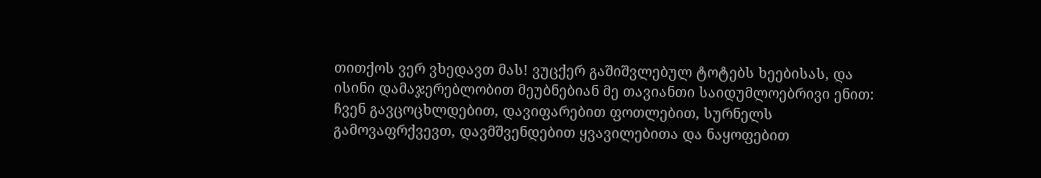თითქოს ვერ ვხედავთ მას! ვუცქერ გაშიშვლებულ ტოტებს ხეებისას, და ისინი დამაჯერებლობით მეუბნებიან მე თავიანთი საიდუმლოებრივი ენით: ჩვენ გავცოცხლდებით, დავიფარებით ფოთლებით, სურნელს გამოვაფრქვევთ, დავმშვენდებით ყვავილებითა და ნაყოფებით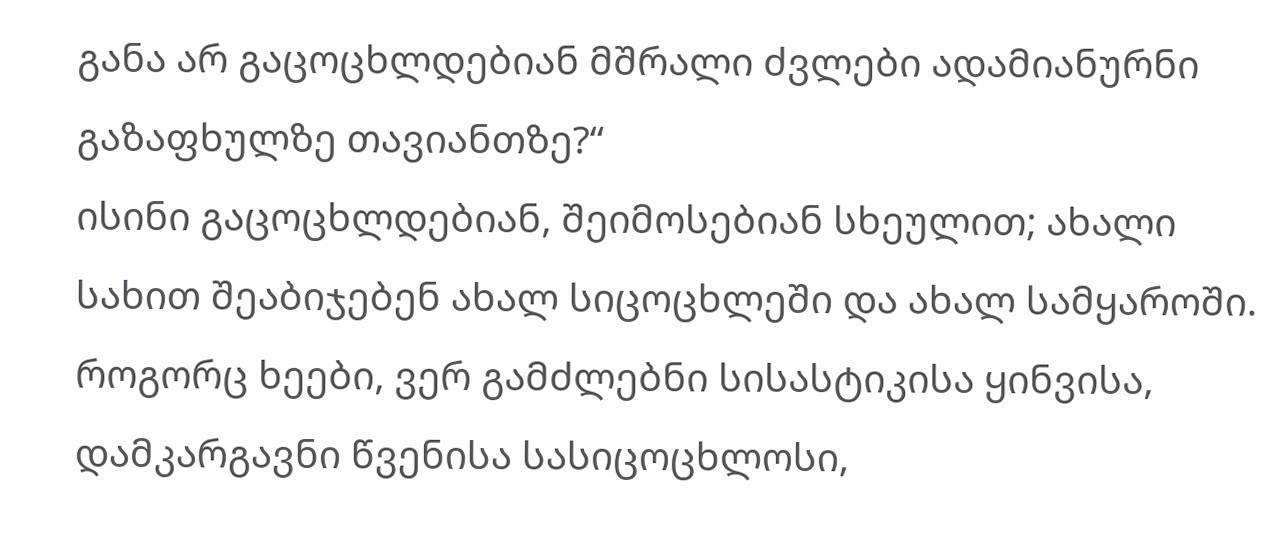განა არ გაცოცხლდებიან მშრალი ძვლები ადამიანურნი გაზაფხულზე თავიანთზე?“
ისინი გაცოცხლდებიან, შეიმოსებიან სხეულით; ახალი სახით შეაბიჯებენ ახალ სიცოცხლეში და ახალ სამყაროში. როგორც ხეები, ვერ გამძლებნი სისასტიკისა ყინვისა, დამკარგავნი წვენისა სასიცოცხლოსი,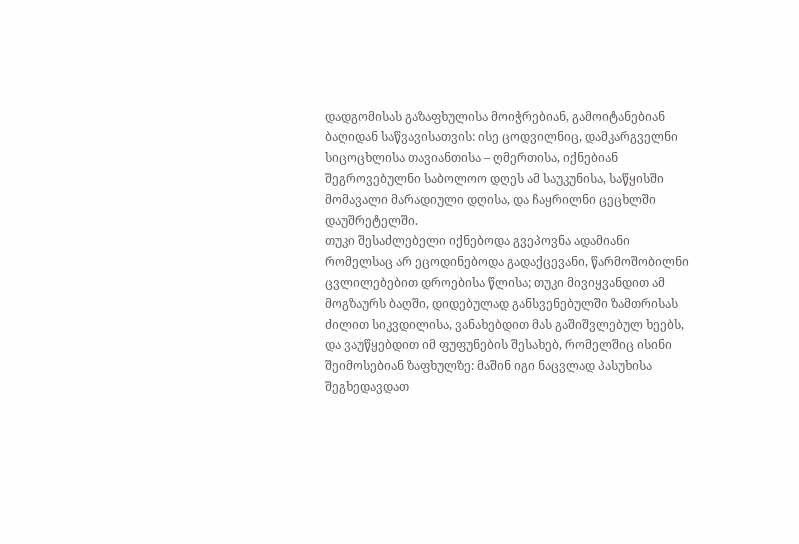დადგომისას გაზაფხულისა მოიჭრებიან, გამოიტანებიან ბაღიდან საწვავისათვის: ისე ცოდვილნიც, დამკარგველნი სიცოცხლისა თავიანთისა – ღმერთისა, იქნებიან შეგროვებულნი საბოლოო დღეს ამ საუკუნისა, საწყისში მომავალი მარადიული დღისა, და ჩაყრილნი ცეცხლში დაუშრეტელში.
თუკი შესაძლებელი იქნებოდა გვეპოვნა ადამიანი რომელსაც არ ეცოდინებოდა გადაქცევანი, წარმოშობილნი ცვლილებებით დროებისა წლისა; თუკი მივიყვანდით ამ მოგზაურს ბაღში, დიდებულად განსვენებულში ზამთრისას ძილით სიკვდილისა, ვანახებდით მას გაშიშვლებულ ხეებს, და ვაუწყებდით იმ ფუფუნების შესახებ, რომელშიც ისინი შეიმოსებიან ზაფხულზე: მაშინ იგი ნაცვლად პასუხისა შეგხედავდათ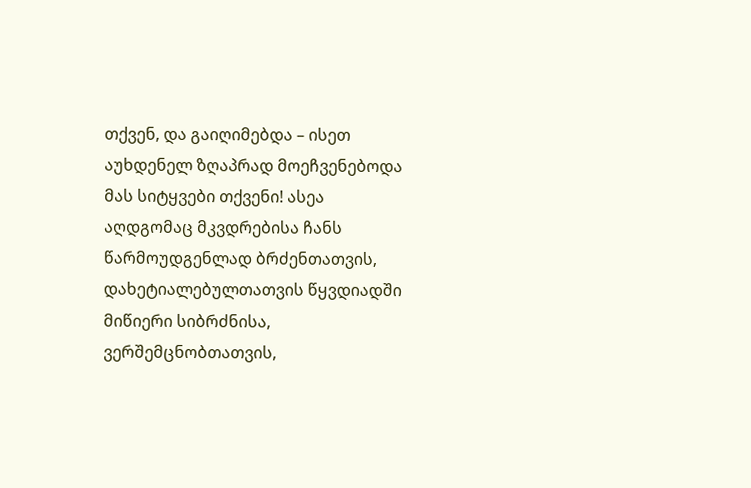თქვენ, და გაიღიმებდა – ისეთ აუხდენელ ზღაპრად მოეჩვენებოდა მას სიტყვები თქვენი! ასეა აღდგომაც მკვდრებისა ჩანს წარმოუდგენლად ბრძენთათვის, დახეტიალებულთათვის წყვდიადში მიწიერი სიბრძნისა, ვერშემცნობთათვის,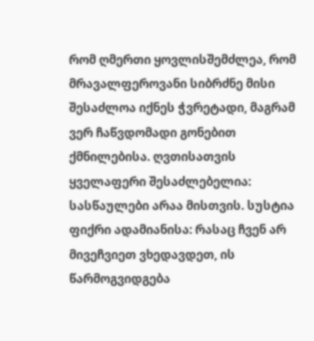რომ ღმერთი ყოვლისშემძლეა, რომ მრავალფეროვანი სიბრძნე მისი შესაძლოა იქნეს ჭვრეტადი, მაგრამ ვერ ჩაწვდომადი გონებით ქმნილებისა. ღვთისათვის ყველაფერი შესაძლებელია: სასწაულები არაა მისთვის. სუსტია ფიქრი ადამიანისა: რასაც ჩვენ არ მივეჩვიეთ ვხედავდეთ, ის წარმოგვიდგება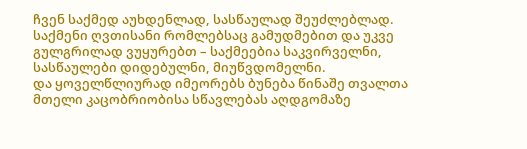ჩვენ საქმედ აუხდენლად, სასწაულად შეუძლებლად. საქმენი ღვთისანი რომლებსაც გამუდმებით და უკვე გულგრილად ვუყურებთ – საქმეებია საკვირველნი, სასწაულები დიდებულნი, მიუწვდომელნი.
და ყოველწლიურად იმეორებს ბუნება წინაშე თვალთა მთელი კაცობრიობისა სწავლებას აღდგომაზე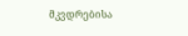მკვდრებისა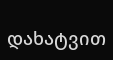დახატვით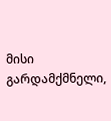მისი გარდამქმნელი,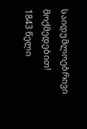საიდუმლოებრივი მოქმედებით!
1843 წელი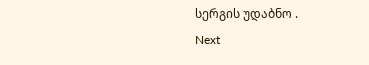სერგის უდაბნო .
Next